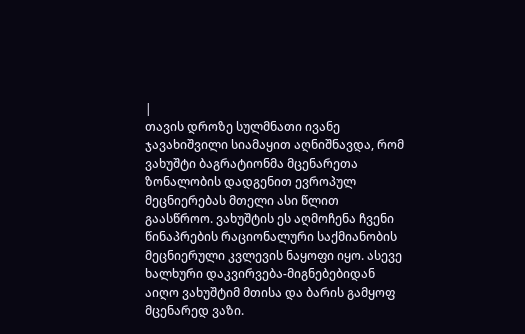|
თავის დროზე სულმნათი ივანე ჯავახიშვილი სიამაყით აღნიშნავდა, რომ ვახუშტი ბაგრატიონმა მცენარეთა ზონალობის დადგენით ევროპულ მეცნიერებას მთელი ასი წლით გაასწროო. ვახუშტის ეს აღმოჩენა ჩვენი წინაპრების რაციონალური საქმიანობის მეცნიერული კვლევის ნაყოფი იყო. ასევე ხალხური დაკვირვება-მიგნებებიდან აიღო ვახუშტიმ მთისა და ბარის გამყოფ მცენარედ ვაზი.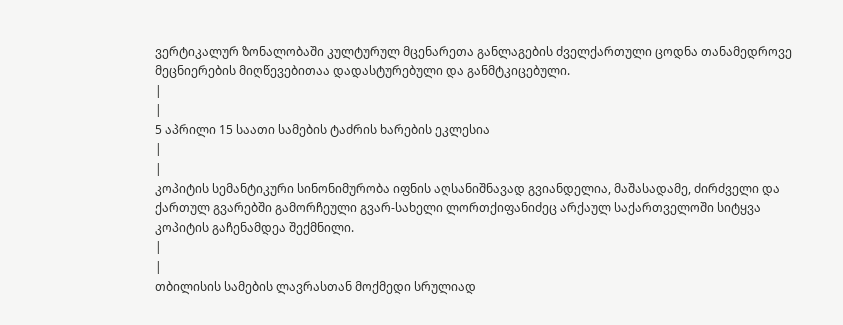ვერტიკალურ ზონალობაში კულტურულ მცენარეთა განლაგების ძველქართული ცოდნა თანამედროვე მეცნიერების მიღწევებითაა დადასტურებული და განმტკიცებული.
|
|
5 აპრილი 15 საათი სამების ტაძრის ხარების ეკლესია
|
|
კოპიტის სემანტიკური სინონიმურობა იფნის აღსანიშნავად გვიანდელია, მაშასადამე, ძირძველი და ქართულ გვარებში გამორჩეული გვარ-სახელი ლორთქიფანიძეც არქაულ საქართველოში სიტყვა კოპიტის გაჩენამდეა შექმნილი.
|
|
თბილისის სამების ლავრასთან მოქმედი სრულიად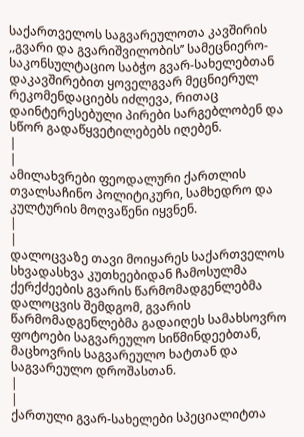საქართველოს საგვარეულოთა კავშირის ,,გვარი და გვარიშვილობის’’ სამეცნიერო-საკონსულტაციო საბჭო გვარ-სახელებთან დაკავშირებით ყოველგვარ მეცნიერულ რეკომენდაციებს იძლევა, რითაც დაინტერესებული პირები სარგებლობენ და სწორ გადაწყვეტილებებს იღებენ.
|
|
ამილახვრები ფეოდალური ქართლის თვალსაჩინო პოლიტიკური, სამხედრო და კულტურის მოღვაწენი იყვნენ.
|
|
დალოცვაზე თავი მოიყარეს საქართველოს სხვადასხვა კუთხეებიდან ჩამოსულმა ქერქძეების გვარის წარმომადგენლებმა
დალოცვის შემდგომ, გვარის წარმომადგენლებმა გადაიღეს სამახსოვრო ფოტოები საგვარეულო სიწმინდეებთან, მაცხოვრის საგვარეულო ხატთან და საგვარეულო დროშასთან.
|
|
ქართული გვარ-სახელები სპეციალიტთა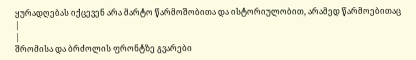ყურადღებას იქცევენ არა მარტო წარმოშობითა და ისტორიულობით, არამედ წარმოებითაც
|
|
შრომისა და ბრძოლის ფრონტზე გვარები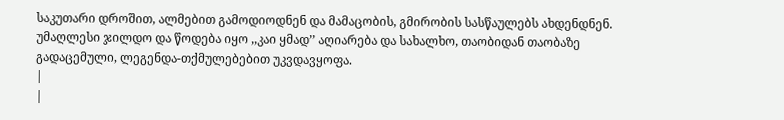საკუთარი დროშით, ალმებით გამოდიოდნენ და მამაცობის, გმირობის სასწაულებს ახდენდნენ. უმაღლესი ჯილდო და წოდება იყო ,,კაი ყმად’’ აღიარება და სახალხო, თაობიდან თაობაზე გადაცემული, ლეგენდა-თქმულებებით უკვდავყოფა.
|
|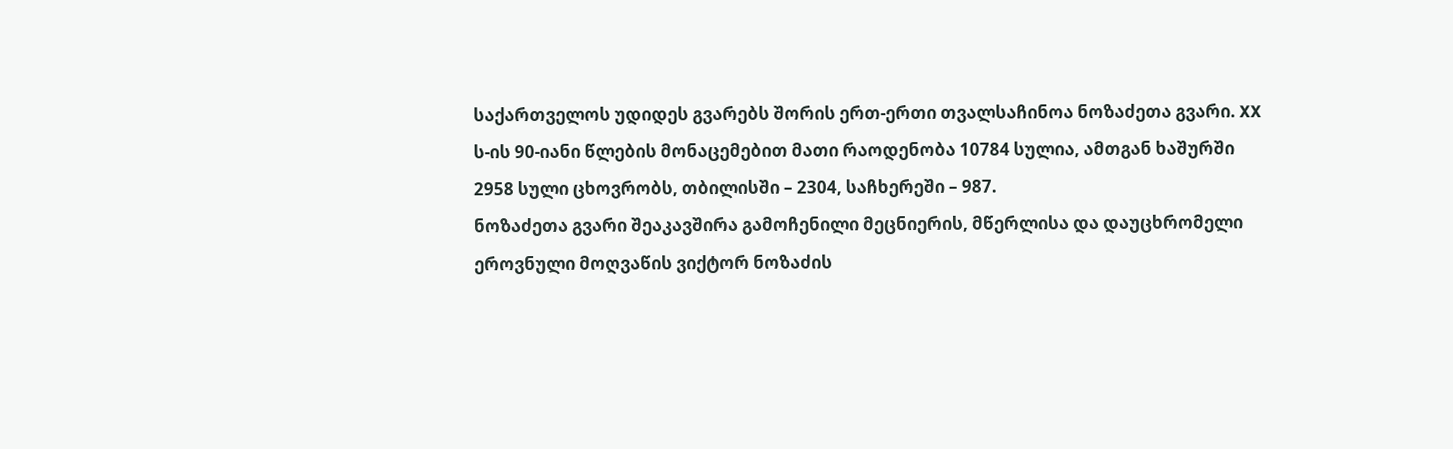საქართველოს უდიდეს გვარებს შორის ერთ-ერთი თვალსაჩინოა ნოზაძეთა გვარი. XX ს-ის 90-იანი წლების მონაცემებით მათი რაოდენობა 10784 სულია, ამთგან ხაშურში 2958 სული ცხოვრობს, თბილისში – 2304, საჩხერეში – 987.
ნოზაძეთა გვარი შეაკავშირა გამოჩენილი მეცნიერის, მწერლისა და დაუცხრომელი ეროვნული მოღვაწის ვიქტორ ნოზაძის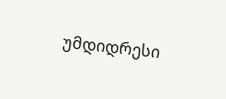უმდიდრესი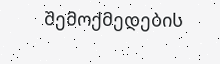შემოქმედების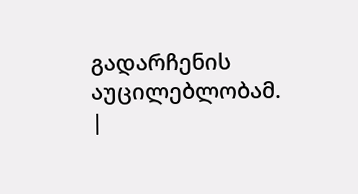გადარჩენის აუცილებლობამ.
|